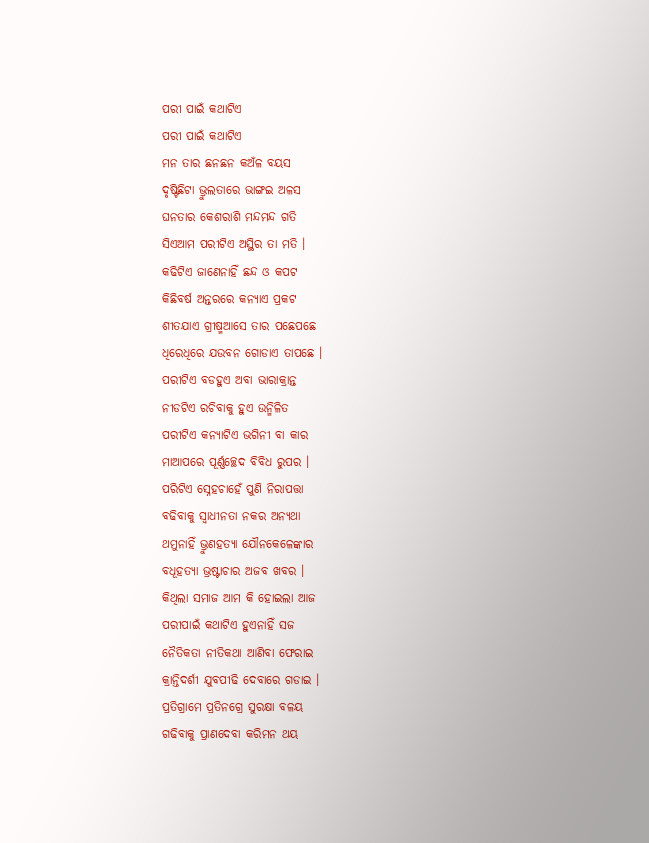ପରୀ ପାଇଁ କଥାଟିଏ
ପରୀ ପାଇଁ କଥାଟିଏ
ମନ ତାର ଛନଛନ କଅଁଳ ବୟସ
ଦୃଷ୍ଟିଛିଟା ଭ୍ରୁଲତାରେ ଭାଙ୍ଗଇ ଅଳସ
ଘନତାର କେଶରାଶି ମନ୍ଦମନ୍ଦ ଗତି
ସିଏଆମ ପରୀଟିଏ ଅସ୍ଥିର ତା ମତି ।
କଢିଟିଏ ଜାଣେନାହିଁ ଛନ୍ଦ ଓ କପଟ
କିଛିବର୍ଷ ଅନ୍ତରରେ କନ୍ଯାଏ ପ୍ରକଟ
ଶୀତଯାଏ ଗ୍ରୀଷ୍ମଆସେ ତାର ପଛେପଛେ
ଧିରେଧିରେ ଯଉବନ ଗୋଡାଏ ତାପଛେ ।
ପରୀଟିଏ ବଡହୁଏ ଅବା ଭାରାକ୍ରାନ୍ତ
ନୀଡଟିଏ ରଚିବାକୁ ହୁଏ ଉନ୍ମିଳିତ
ପରୀଟିଏ କନ୍ଯାଟିଏ ଭଗିନୀ ବା କାର
ମାଆପରେ ପୂର୍ଣ୍ଣଚ୍ଛେଦ ବିବିଧ ରୁପର ।
ପରିଟିଏ ସ୍ନେହଚାହେଁ ପୁଣି ନିରାପତ୍ତା
ବଢିବାକୁ ସ୍ବାଧୀନତା ନକର ଅନ୍ଯଥା
ଥମୁନାହିଁ ଭ୍ରୁଣହତ୍ଯା ଯୌନକେଳେଙ୍କାର
ବଧୂହତ୍ଯା ଭ୍ରଷ୍ଟାଚାର ଅଜବ ଖବର ।
କିଥିଲା ସମାଜ ଆମ କି ହୋଇଲା ଆଜ
ପରୀପାଇଁ କଥାଟିଏ ହୁଏନାହିଁ ସଜ
ନୈତିକତା ନୀତିକଥା ଆଣିବା ଫେରାଇ
କ୍ରାନ୍ତିଦର୍ଶୀ ଯୁବପୀଢି ଦେବାରେ ଗଡାଇ ।
ପ୍ରତିଗ୍ରାମେ ପ୍ରତିନଗ୍ରେ ସୁରକ୍ଷା ବଳୟ
ଗଢିବାକୁ ପ୍ରାଣଦେବା କରିମନ ଥୟ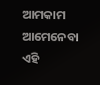ଆମକାମ ଆମେନେବା ଏହି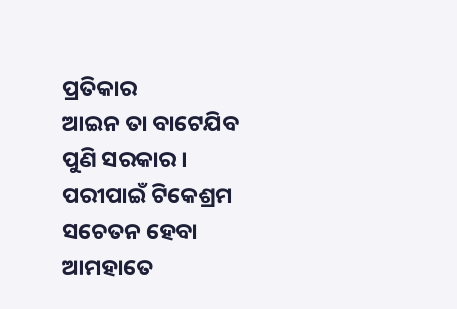ପ୍ରତିକାର
ଆଇନ ତା ବାଟେଯିବ ପୁଣି ସରକାର ।
ପରୀପାଇଁ ଟିକେଶ୍ରମ ସଚେତନ ହେବା
ଆମହାତେ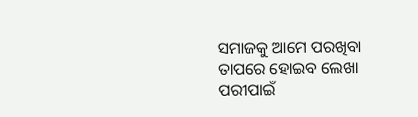ସମାଜକୁ ଆମେ ପରଖିବା
ତାପରେ ହୋଇବ ଲେଖା ପରୀପାଇଁ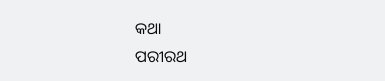କଥା
ପରୀରଥ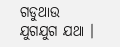ଗଡୁଥାଉ ଯୁଗଯୁଗ ଯଥା ।